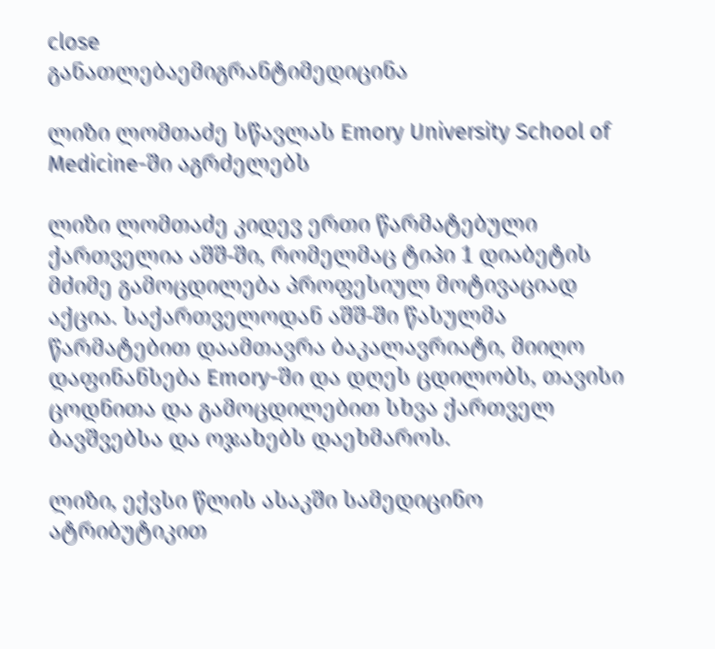close
განათლებაემიგრანტიმედიცინა

ლიზი ლომთაძე სწავლას Emory University School of Medicine-ში აგრძელებს

ლიზი ლომთაძე კიდევ ერთი წარმატებული ქართველია აშშ-ში, რომელმაც ტიპი 1 დიაბეტის მძიმე გამოცდილება პროფესიულ მოტივაციად აქცია. საქართველოდან აშშ-ში წასულმა წარმატებით დაამთავრა ბაკალავრიატი, მიიღო დაფინანსება Emory-ში და დღეს ცდილობს, თავისი ცოდნითა და გამოცდილებით სხვა ქართველ ბავშვებსა და ოჯახებს დაეხმაროს.

ლიზი, ექვსი წლის ასაკში სამედიცინო ატრიბუტიკით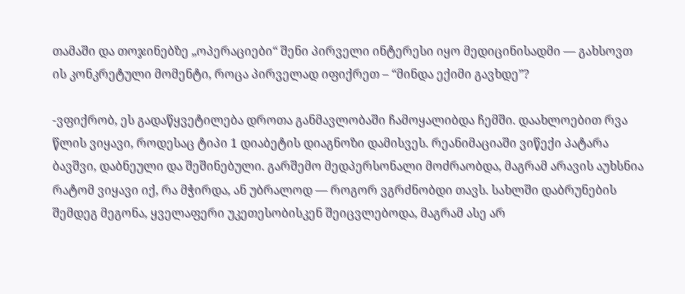თამაში და თოჯინებზე „ოპერაციები“ შენი პირველი ინტერესი იყო მედიცინისადმი — გახსოვთ ის კონკრეტული მომენტი, როცა პირველად იფიქრეთ – “მინდა ექიმი გავხდე”?

-ვფიქრობ, ეს გადაწყვეტილება დროთა განმავლობაში ჩამოყალიბდა ჩემში. დაახლოებით რვა წლის ვიყავი, როდესაც ტიპი 1 დიაბეტის დიაგნოზი დამისვეს. რეანიმაციაში ვიწექი პატარა ბავშვი, დაბნეული და შეშინებული. გარშემო მედპერსონალი მოძრაობდა, მაგრამ არავის აუხსნია რატომ ვიყავი იქ, რა მჭირდა, ან უბრალოდ — როგორ ვგრძნობდი თავს. სახლში დაბრუნების შემდეგ მეგონა, ყველაფერი უკეთესობისკენ შეიცვლებოდა, მაგრამ ასე არ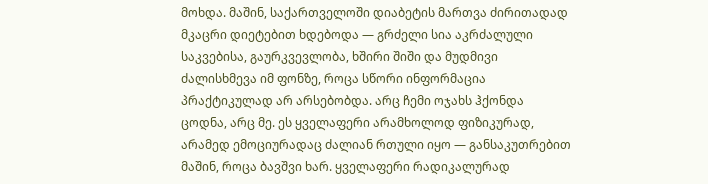მოხდა. მაშინ, საქართველოში დიაბეტის მართვა ძირითადად მკაცრი დიეტებით ხდებოდა — გრძელი სია აკრძალული საკვებისა, გაურკვევლობა, ხშირი შიში და მუდმივი ძალისხმევა იმ ფონზე, როცა სწორი ინფორმაცია პრაქტიკულად არ არსებობდა. არც ჩემი ოჯახს ჰქონდა ცოდნა, არც მე. ეს ყველაფერი არამხოლოდ ფიზიკურად, არამედ ემოციურადაც ძალიან რთული იყო — განსაკუთრებით მაშინ, როცა ბავშვი ხარ. ყველაფერი რადიკალურად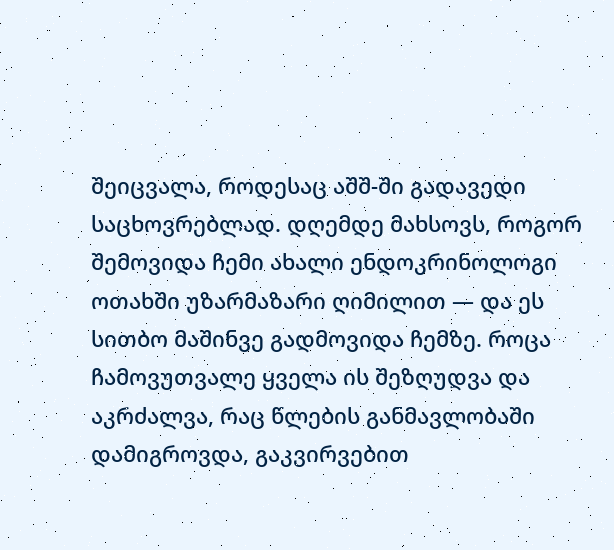შეიცვალა, როდესაც აშშ-ში გადავედი საცხოვრებლად. დღემდე მახსოვს, როგორ შემოვიდა ჩემი ახალი ენდოკრინოლოგი ოთახში უზარმაზარი ღიმილით — და ეს სითბო მაშინვე გადმოვიდა ჩემზე. როცა ჩამოვუთვალე ყველა ის შეზღუდვა და აკრძალვა, რაც წლების განმავლობაში დამიგროვდა, გაკვირვებით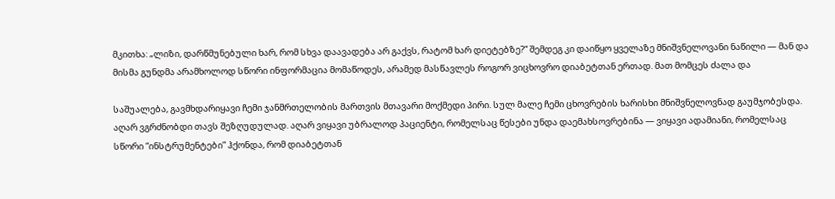მკითხა: „ლიზი, დარწმუნებული ხარ, რომ სხვა დაავადება არ გაქვს, რატომ ხარ დიეტებზე?“ შემდეგ კი დაიწყო ყველაზე მნიშვნელოვანი ნაწილი — მან და მისმა გუნდმა არამხოლოდ სწორი ინფორმაცია მომაწოდეს, არამედ მასწავლეს როგორ ვიცხოვრო დიაბეტთან ერთად. მათ მომცეს ძალა და

საშუალება, გავმხდარიყავი ჩემი ჯანმრთელობის მართვის მთავარი მოქმედი პირი. სულ მალე ჩემი ცხოვრების ხარისხი მნიშვნელოვნად გაუმჯობესდა. აღარ ვგრძნობდი თავს შეზღუდულად. აღარ ვიყავი უბრალოდ პაციენტი, რომელსაც წესები უნდა დაემახსოვრებინა — ვიყავი ადამიანი, რომელსაც სწორი “ინსტრუმენტები” ჰქონდა, რომ დიაბეტთან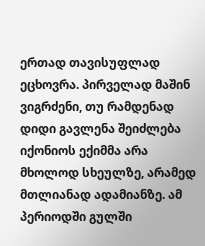ერთად თავისუფლად ეცხოვრა. პირველად მაშინ ვიგრძენი, თუ რამდენად დიდი გავლენა შეიძლება იქონიოს ექიმმა არა მხოლოდ სხეულზე, არამედ მთლიანად ადამიანზე. ამ პერიოდში გულში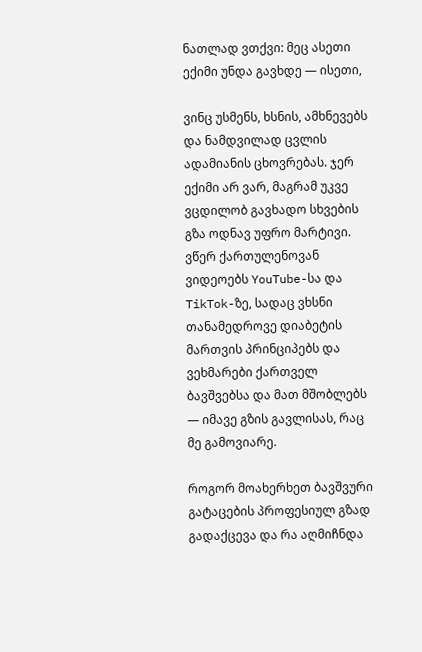ნათლად ვთქვი: მეც ასეთი ექიმი უნდა გავხდე — ისეთი,

ვინც უსმენს, ხსნის, ამხნევებს და ნამდვილად ცვლის ადამიანის ცხოვრებას. ჯერ ექიმი არ ვარ, მაგრამ უკვე ვცდილობ გავხადო სხვების გზა ოდნავ უფრო მარტივი. ვწერ ქართულენოვან ვიდეოებს YouTube-სა და TikTok-ზე, სადაც ვხსნი თანამედროვე დიაბეტის მართვის პრინციპებს და ვეხმარები ქართველ ბავშვებსა და მათ მშობლებს — იმავე გზის გავლისას, რაც მე გამოვიარე.

როგორ მოახერხეთ ბავშვური გატაცების პროფესიულ გზად გადაქცევა და რა აღმიჩნდა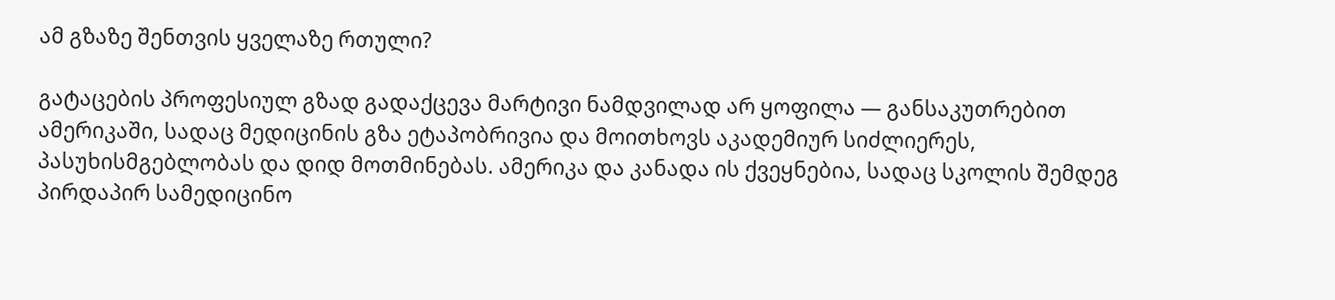ამ გზაზე შენთვის ყველაზე რთული?

გატაცების პროფესიულ გზად გადაქცევა მარტივი ნამდვილად არ ყოფილა — განსაკუთრებით ამერიკაში, სადაც მედიცინის გზა ეტაპობრივია და მოითხოვს აკადემიურ სიძლიერეს, პასუხისმგებლობას და დიდ მოთმინებას. ამერიკა და კანადა ის ქვეყნებია, სადაც სკოლის შემდეგ პირდაპირ სამედიცინო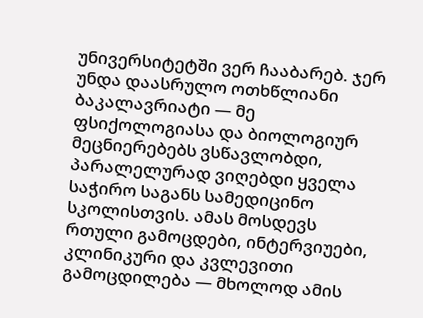უნივერსიტეტში ვერ ჩააბარებ. ჯერ უნდა დაასრულო ოთხწლიანი ბაკალავრიატი — მე ფსიქოლოგიასა და ბიოლოგიურ მეცნიერებებს ვსწავლობდი, პარალელურად ვიღებდი ყველა საჭირო საგანს სამედიცინო სკოლისთვის. ამას მოსდევს რთული გამოცდები, ინტერვიუები, კლინიკური და კვლევითი გამოცდილება — მხოლოდ ამის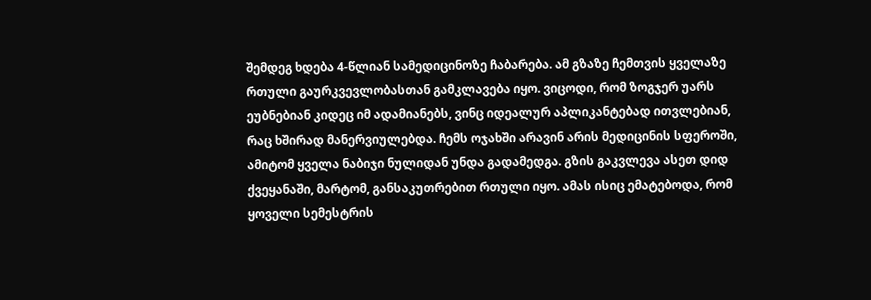შემდეგ ხდება 4-წლიან სამედიცინოზე ჩაბარება. ამ გზაზე ჩემთვის ყველაზე რთული გაურკვევლობასთან გამკლავება იყო. ვიცოდი, რომ ზოგჯერ უარს ეუბნებიან კიდეც იმ ადამიანებს, ვინც იდეალურ აპლიკანტებად ითვლებიან, რაც ხშირად მანერვიულებდა. ჩემს ოჯახში არავინ არის მედიცინის სფეროში, ამიტომ ყველა ნაბიჯი ნულიდან უნდა გადამედგა. გზის გაკვლევა ასეთ დიდ ქვეყანაში, მარტომ, განსაკუთრებით რთული იყო. ამას ისიც ემატებოდა, რომ ყოველი სემესტრის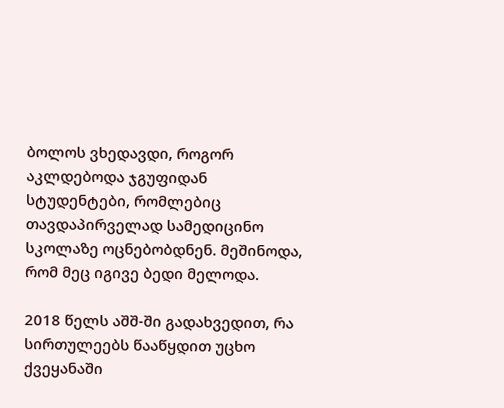ბოლოს ვხედავდი, როგორ აკლდებოდა ჯგუფიდან სტუდენტები, რომლებიც თავდაპირველად სამედიცინო სკოლაზე ოცნებობდნენ. მეშინოდა, რომ მეც იგივე ბედი მელოდა.

2018 წელს აშშ-ში გადახვედით, რა სირთულეებს წააწყდით უცხო ქვეყანაში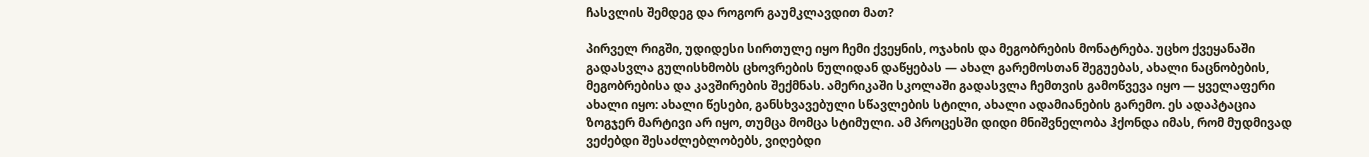ჩასვლის შემდეგ და როგორ გაუმკლავდით მათ?

პირველ რიგში, უდიდესი სირთულე იყო ჩემი ქვეყნის, ოჯახის და მეგობრების მონატრება. უცხო ქვეყანაში გადასვლა გულისხმობს ცხოვრების ნულიდან დაწყებას — ახალ გარემოსთან შეგუებას, ახალი ნაცნობების, მეგობრებისა და კავშირების შექმნას. ამერიკაში სკოლაში გადასვლა ჩემთვის გამოწვევა იყო — ყველაფერი ახალი იყო: ახალი წესები, განსხვავებული სწავლების სტილი, ახალი ადამიანების გარემო. ეს ადაპტაცია ზოგჯერ მარტივი არ იყო, თუმცა მომცა სტიმული. ამ პროცესში დიდი მნიშვნელობა ჰქონდა იმას, რომ მუდმივად ვეძებდი შესაძლებლობებს, ვიღებდი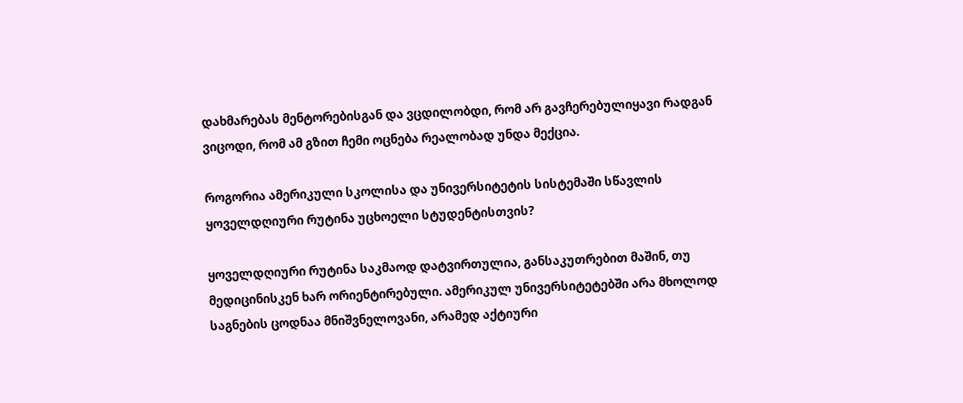დახმარებას მენტორებისგან და ვცდილობდი, რომ არ გავჩერებულიყავი რადგან ვიცოდი, რომ ამ გზით ჩემი ოცნება რეალობად უნდა მექცია.

როგორია ამერიკული სკოლისა და უნივერსიტეტის სისტემაში სწავლის ყოველდღიური რუტინა უცხოელი სტუდენტისთვის?

ყოველდღიური რუტინა საკმაოდ დატვირთულია, განსაკუთრებით მაშინ, თუ მედიცინისკენ ხარ ორიენტირებული. ამერიკულ უნივერსიტეტებში არა მხოლოდ საგნების ცოდნაა მნიშვნელოვანი, არამედ აქტიური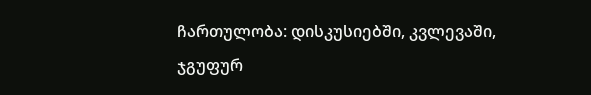ჩართულობა: დისკუსიებში, კვლევაში, ჯგუფურ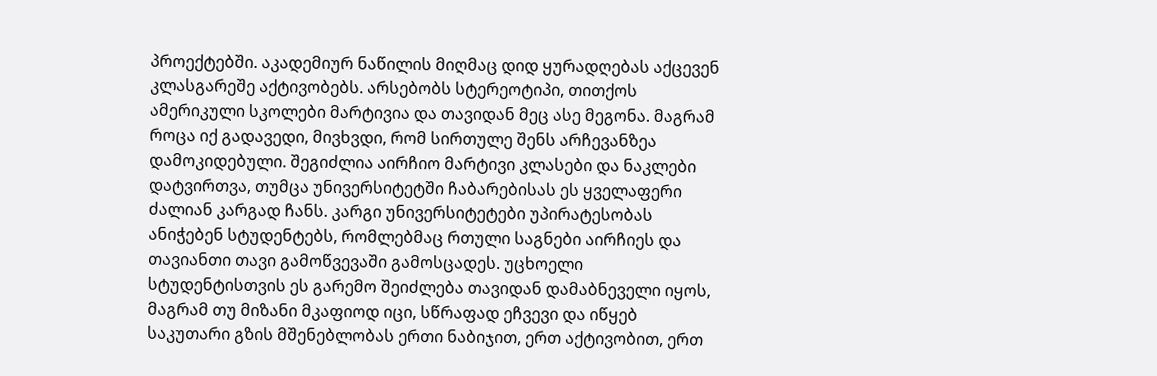პროექტებში. აკადემიურ ნაწილის მიღმაც დიდ ყურადღებას აქცევენ კლასგარეშე აქტივობებს. არსებობს სტერეოტიპი, თითქოს ამერიკული სკოლები მარტივია და თავიდან მეც ასე მეგონა. მაგრამ როცა იქ გადავედი, მივხვდი, რომ სირთულე შენს არჩევანზეა დამოკიდებული. შეგიძლია აირჩიო მარტივი კლასები და ნაკლები დატვირთვა, თუმცა უნივერსიტეტში ჩაბარებისას ეს ყველაფერი ძალიან კარგად ჩანს. კარგი უნივერსიტეტები უპირატესობას ანიჭებენ სტუდენტებს, რომლებმაც რთული საგნები აირჩიეს და თავიანთი თავი გამოწვევაში გამოსცადეს. უცხოელი სტუდენტისთვის ეს გარემო შეიძლება თავიდან დამაბნეველი იყოს, მაგრამ თუ მიზანი მკაფიოდ იცი, სწრაფად ეჩვევი და იწყებ საკუთარი გზის მშენებლობას ერთი ნაბიჯით, ერთ აქტივობით, ერთ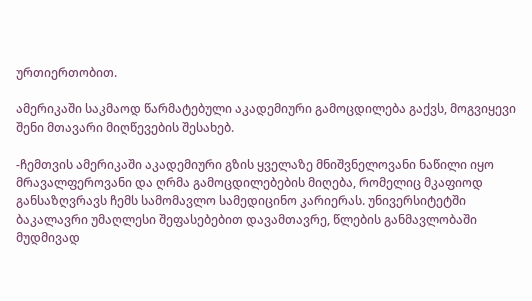ურთიერთობით.

ამერიკაში საკმაოდ წარმატებული აკადემიური გამოცდილება გაქვს, მოგვიყევი შენი მთავარი მიღწევების შესახებ.

-ჩემთვის ამერიკაში აკადემიური გზის ყველაზე მნიშვნელოვანი ნაწილი იყო მრავალფეროვანი და ღრმა გამოცდილებების მიღება, რომელიც მკაფიოდ განსაზღვრავს ჩემს სამომავლო სამედიცინო კარიერას. უნივერსიტეტში ბაკალავრი უმაღლესი შეფასებებით დავამთავრე, წლების განმავლობაში მუდმივად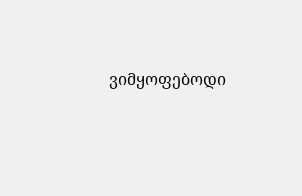ვიმყოფებოდი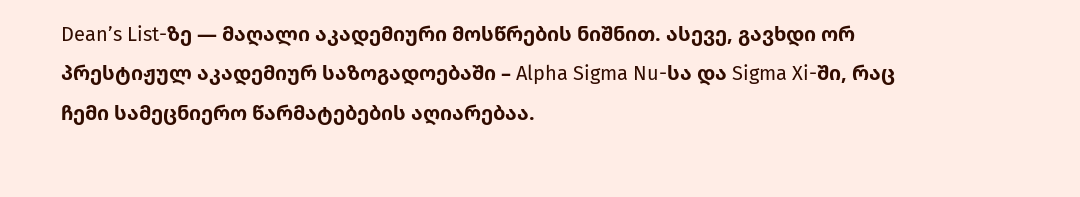Dean’s List-ზე — მაღალი აკადემიური მოსწრების ნიშნით. ასევე, გავხდი ორ პრესტიჟულ აკადემიურ საზოგადოებაში – Alpha Sigma Nu-სა და Sigma Xi-ში, რაც ჩემი სამეცნიერო წარმატებების აღიარებაა.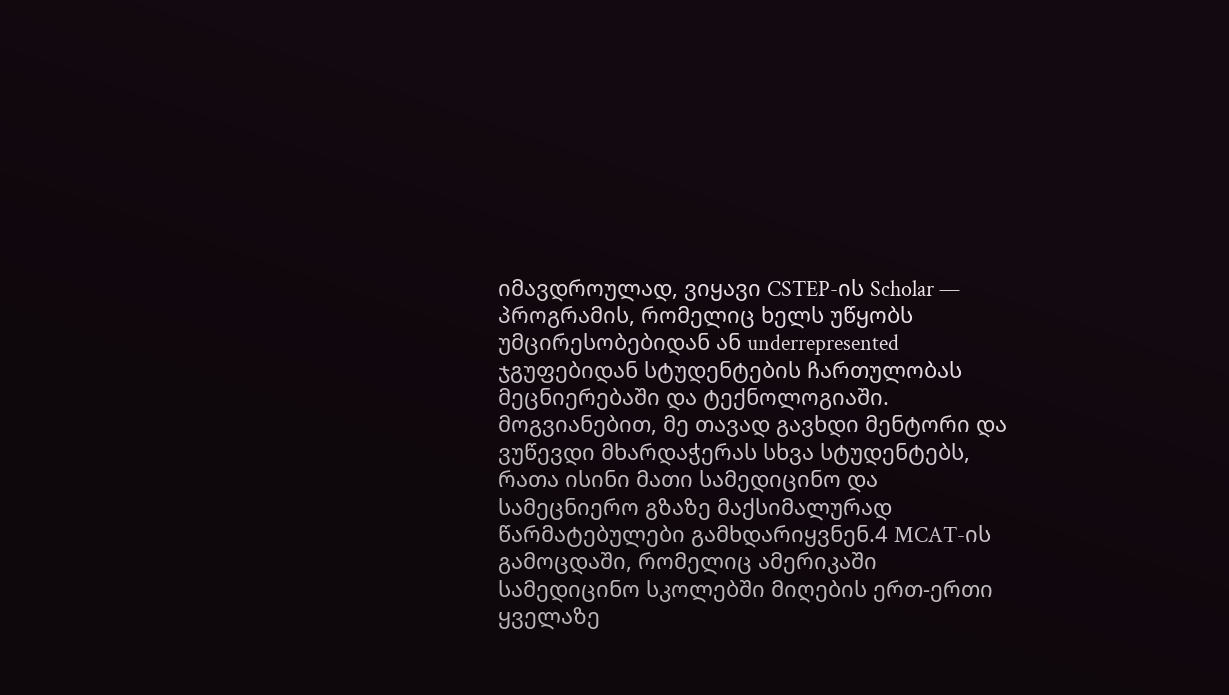იმავდროულად, ვიყავი CSTEP-ის Scholar — პროგრამის, რომელიც ხელს უწყობს უმცირესობებიდან ან underrepresented ჯგუფებიდან სტუდენტების ჩართულობას მეცნიერებაში და ტექნოლოგიაში. მოგვიანებით, მე თავად გავხდი მენტორი და ვუწევდი მხარდაჭერას სხვა სტუდენტებს, რათა ისინი მათი სამედიცინო და სამეცნიერო გზაზე მაქსიმალურად წარმატებულები გამხდარიყვნენ.4 MCAT-ის გამოცდაში, რომელიც ამერიკაში სამედიცინო სკოლებში მიღების ერთ-ერთი ყველაზე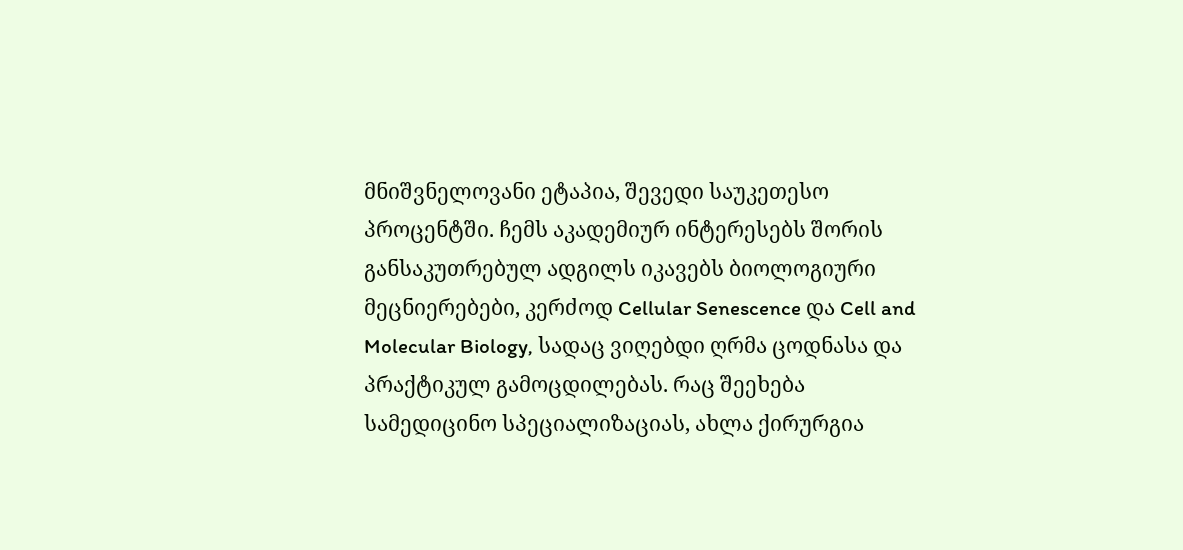მნიშვნელოვანი ეტაპია, შევედი საუკეთესო პროცენტში. ჩემს აკადემიურ ინტერესებს შორის განსაკუთრებულ ადგილს იკავებს ბიოლოგიური მეცნიერებები, კერძოდ Cellular Senescence და Cell and Molecular Biology, სადაც ვიღებდი ღრმა ცოდნასა და პრაქტიკულ გამოცდილებას. რაც შეეხება სამედიცინო სპეციალიზაციას, ახლა ქირურგია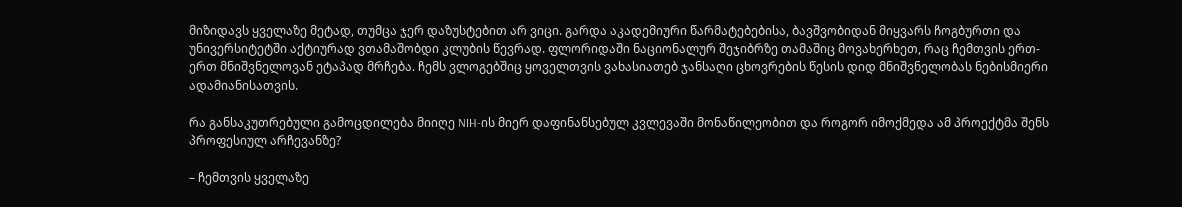მიზიდავს ყველაზე მეტად, თუმცა ჯერ დაზუსტებით არ ვიცი. გარდა აკადემიური წარმატებებისა, ბავშვობიდან მიყვარს ჩოგბურთი და უნივერსიტეტში აქტიურად ვთამაშობდი კლუბის წევრად. ფლორიდაში ნაციონალურ შეჯიბრზე თამაშიც მოვახერხეთ, რაც ჩემთვის ერთ-ერთ მნიშვნელოვან ეტაპად მრჩება. ჩემს ვლოგებშიც ყოველთვის ვახასიათებ ჯანსაღი ცხოვრების წესის დიდ მნიშვნელობას ნებისმიერი ადამიანისათვის.

რა განსაკუთრებული გამოცდილება მიიღე NIH-ის მიერ დაფინანსებულ კვლევაში მონაწილეობით და როგორ იმოქმედა ამ პროექტმა შენს პროფესიულ არჩევანზე?

– ჩემთვის ყველაზე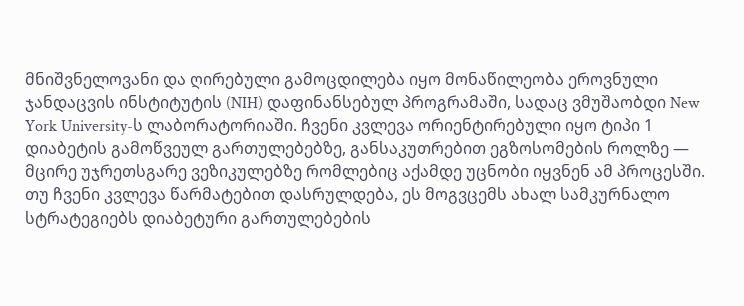მნიშვნელოვანი და ღირებული გამოცდილება იყო მონაწილეობა ეროვნული ჯანდაცვის ინსტიტუტის (NIH) დაფინანსებულ პროგრამაში, სადაც ვმუშაობდი New York University-ს ლაბორატორიაში. ჩვენი კვლევა ორიენტირებული იყო ტიპი 1 დიაბეტის გამოწვეულ გართულებებზე, განსაკუთრებით ეგზოსომების როლზე — მცირე უჯრეთსგარე ვეზიკულებზე რომლებიც აქამდე უცნობი იყვნენ ამ პროცესში. თუ ჩვენი კვლევა წარმატებით დასრულდება, ეს მოგვცემს ახალ სამკურნალო სტრატეგიებს დიაბეტური გართულებების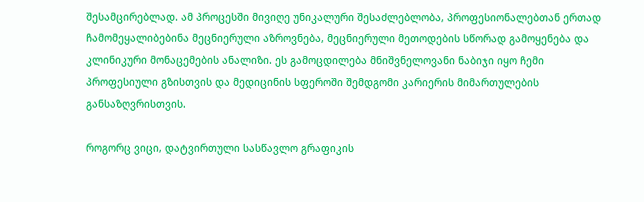შესამცირებლად. ამ პროცესში მივიღე უნიკალური შესაძლებლობა, პროფესიონალებთან ერთად ჩამომეყალიბებინა მეცნიერული აზროვნება, მეცნიერული მეთოდების სწორად გამოყენება და კლინიკური მონაცემების ანალიზი. ეს გამოცდილება მნიშვნელოვანი ნაბიჯი იყო ჩემი პროფესიული გზისთვის და მედიცინის სფეროში შემდგომი კარიერის მიმართულების განსაზღვრისთვის.

როგორც ვიცი, დატვირთული სასწავლო გრაფიკის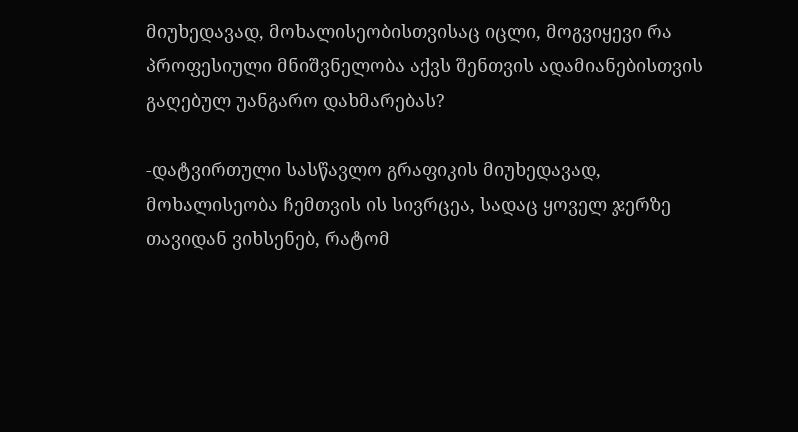მიუხედავად, მოხალისეობისთვისაც იცლი, მოგვიყევი რა პროფესიული მნიშვნელობა აქვს შენთვის ადამიანებისთვის გაღებულ უანგარო დახმარებას?

-დატვირთული სასწავლო გრაფიკის მიუხედავად, მოხალისეობა ჩემთვის ის სივრცეა, სადაც ყოველ ჯერზე თავიდან ვიხსენებ, რატომ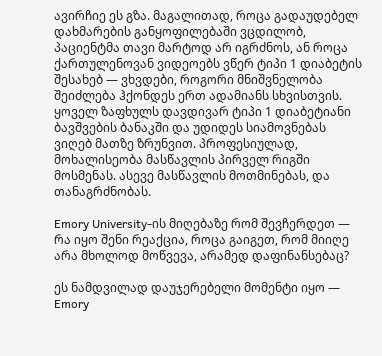ავირჩიე ეს გზა. მაგალითად, როცა გადაუდებელ დახმარების განყოფილებაში ვცდილობ, პაციენტმა თავი მარტოდ არ იგრძნოს, ან როცა ქართულენოვან ვიდეოებს ვწერ ტიპი 1 დიაბეტის შესახებ — ვხვდები, როგორი მნიშვნელობა შეიძლება ჰქონდეს ერთ ადამიანს სხვისთვის. ყოველ ზაფხულს დავდივარ ტიპი 1 დიაბეტიანი ბავშვების ბანაკში და უდიდეს სიამოვნებას ვიღებ მათზე ზრუნვით. პროფესიულად, მოხალისეობა მასწავლის პირველ რიგში მოსმენას. ასევე მასწავლის მოთმინებას, და თანაგრძნობას.

Emory University-ის მიღებაზე რომ შევჩერდეთ — რა იყო შენი რეაქცია, როცა გაიგეთ, რომ მიიღე არა მხოლოდ მოწვევა, არამედ დაფინანსებაც?

ეს ნამდვილად დაუჯერებელი მომენტი იყო — Emory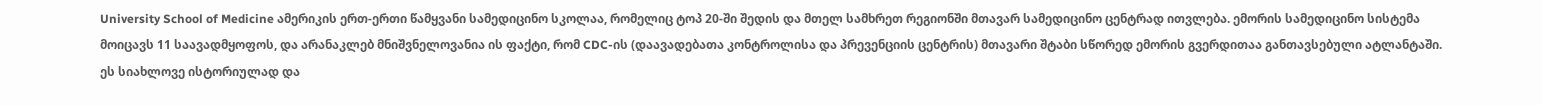University School of Medicine ამერიკის ერთ-ერთი წამყვანი სამედიცინო სკოლაა, რომელიც ტოპ 20-ში შედის და მთელ სამხრეთ რეგიონში მთავარ სამედიცინო ცენტრად ითვლება. ემორის სამედიცინო სისტემა მოიცავს 11 საავადმყოფოს, და არანაკლებ მნიშვნელოვანია ის ფაქტი, რომ CDC-ის (დაავადებათა კონტროლისა და პრევენციის ცენტრის) მთავარი შტაბი სწორედ ემორის გვერდითაა განთავსებული ატლანტაში. ეს სიახლოვე ისტორიულად და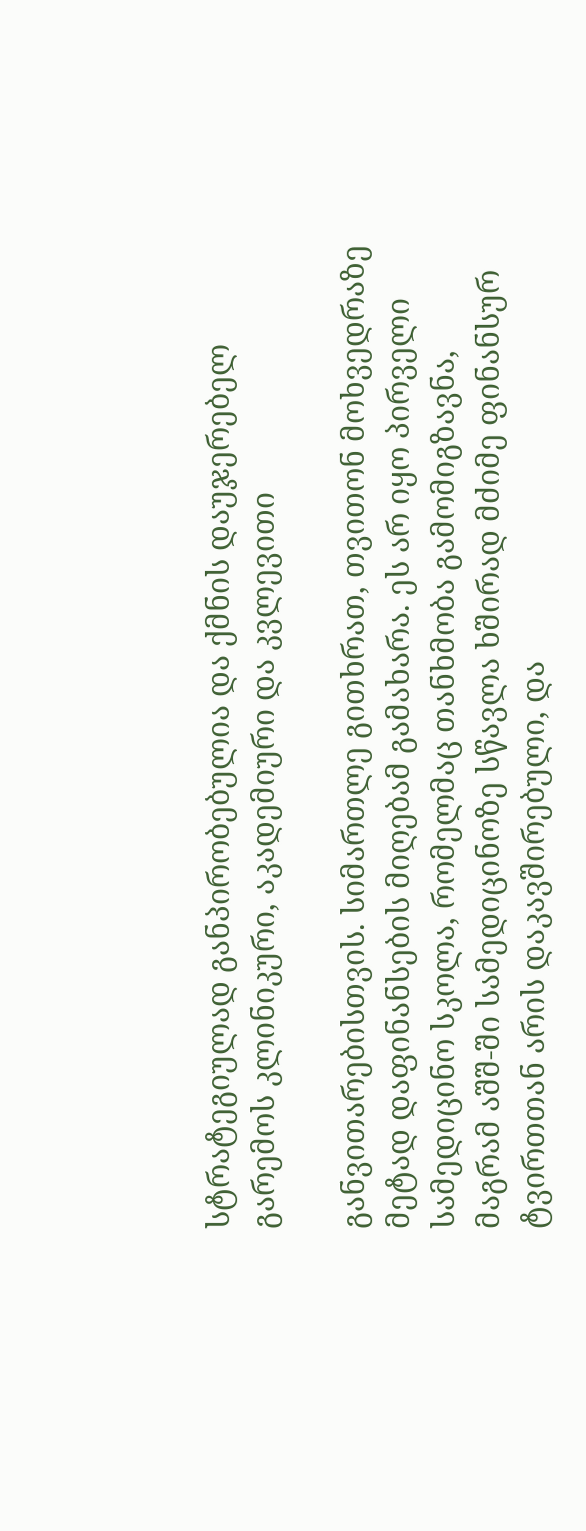სტრატეგიულად განპირობებულია და ქმნის დაუჯერებელ გარემოს კლინიკური, აკადემიური და კვლევითი

განვითარებისთვის. სიმართლე გითხრათ, თვითონ მოხვედრაზე მეტად დაფინანსების მიღებამ გამახარა. ეს არ იყო პირველი სამედიცინო სკოლა, რომელმაც თანხმობა გამომიგზავნა, მაგრამ აშშ-ში სამედიცინოზე სწავლა ხშირად მძიმე ფინანსურ ტვირთთან არის დაკავშირებული, და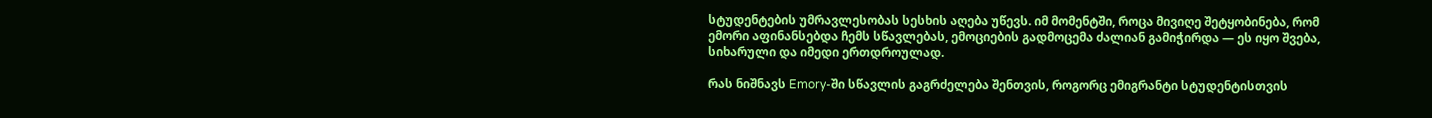სტუდენტების უმრავლესობას სესხის აღება უწევს. იმ მომენტში, როცა მივიღე შეტყობინება, რომ ემორი აფინანსებდა ჩემს სწავლებას, ემოციების გადმოცემა ძალიან გამიჭირდა — ეს იყო შვება, სიხარული და იმედი ერთდროულად.

რას ნიშნავს Emory-ში სწავლის გაგრძელება შენთვის, როგორც ემიგრანტი სტუდენტისთვის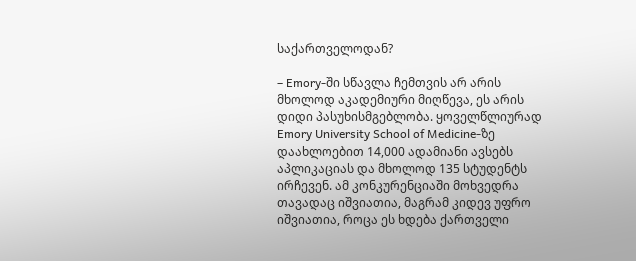საქართველოდან?

– Emory-ში სწავლა ჩემთვის არ არის მხოლოდ აკადემიური მიღწევა, ეს არის დიდი პასუხისმგებლობა. ყოველწლიურად Emory University School of Medicine-ზე დაახლოებით 14,000 ადამიანი ავსებს აპლიკაციას და მხოლოდ 135 სტუდენტს ირჩევენ. ამ კონკურენციაში მოხვედრა თავადაც იშვიათია, მაგრამ კიდევ უფრო იშვიათია, როცა ეს ხდება ქართველი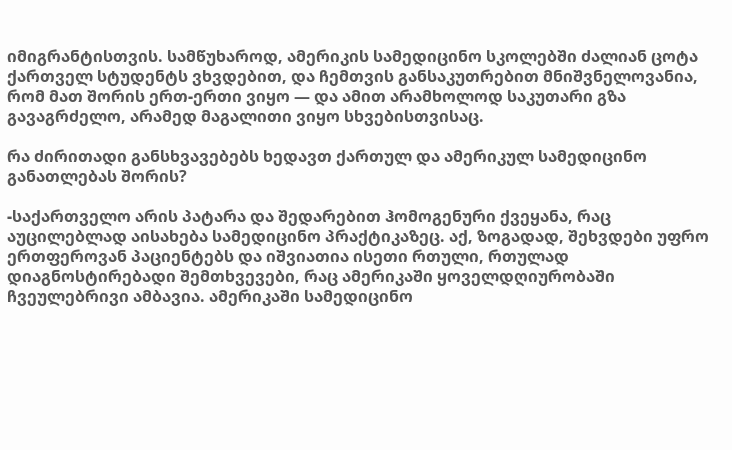იმიგრანტისთვის. სამწუხაროდ, ამერიკის სამედიცინო სკოლებში ძალიან ცოტა ქართველ სტუდენტს ვხვდებით, და ჩემთვის განსაკუთრებით მნიშვნელოვანია, რომ მათ შორის ერთ-ერთი ვიყო — და ამით არამხოლოდ საკუთარი გზა გავაგრძელო, არამედ მაგალითი ვიყო სხვებისთვისაც.

რა ძირითადი განსხვავებებს ხედავთ ქართულ და ამერიკულ სამედიცინო განათლებას შორის?

-საქართველო არის პატარა და შედარებით ჰომოგენური ქვეყანა, რაც აუცილებლად აისახება სამედიცინო პრაქტიკაზეც. აქ, ზოგადად, შეხვდები უფრო ერთფეროვან პაციენტებს და იშვიათია ისეთი რთული, რთულად დიაგნოსტირებადი შემთხვევები, რაც ამერიკაში ყოველდღიურობაში ჩვეულებრივი ამბავია. ამერიკაში სამედიცინო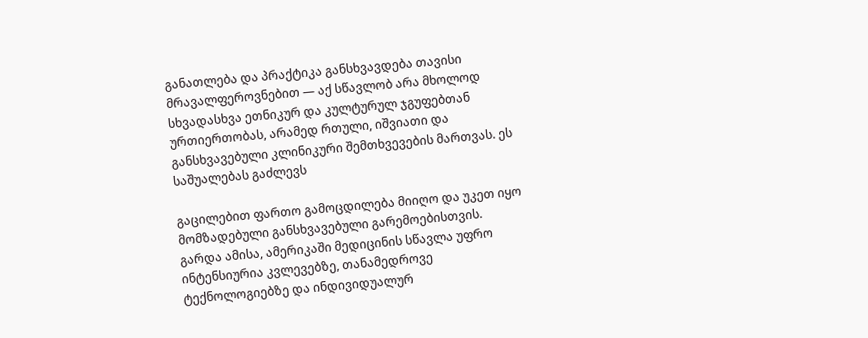განათლება და პრაქტიკა განსხვავდება თავისი მრავალფეროვნებით — აქ სწავლობ არა მხოლოდ სხვადასხვა ეთნიკურ და კულტურულ ჯგუფებთან ურთიერთობას, არამედ რთული, იშვიათი და განსხვავებული კლინიკური შემთხვევების მართვას. ეს საშუალებას გაძლევს

გაცილებით ფართო გამოცდილება მიიღო და უკეთ იყო მომზადებული განსხვავებული გარემოებისთვის. გარდა ამისა, ამერიკაში მედიცინის სწავლა უფრო ინტენსიურია კვლევებზე, თანამედროვე ტექნოლოგიებზე და ინდივიდუალურ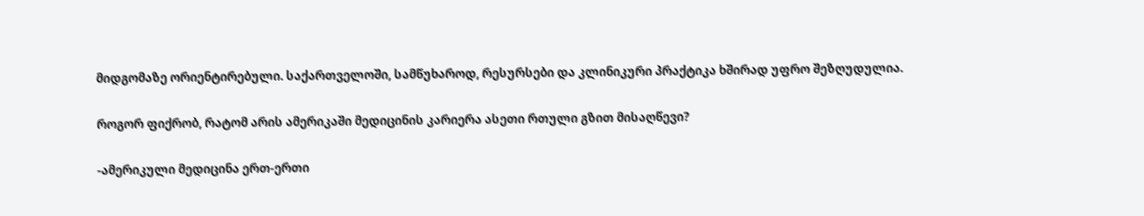მიდგომაზე ორიენტირებული. საქართველოში, სამწუხაროდ, რესურსები და კლინიკური პრაქტიკა ხშირად უფრო შეზღუდულია.

როგორ ფიქრობ, რატომ არის ამერიკაში მედიცინის კარიერა ასეთი რთული გზით მისაღწევი?

-ამერიკული მედიცინა ერთ-ერთი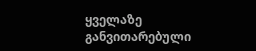ყველაზე განვითარებული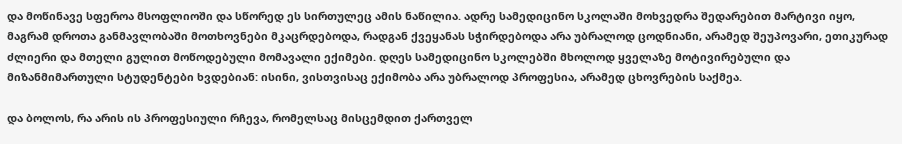და მოწინავე სფეროა მსოფლიოში და სწორედ ეს სირთულეც ამის ნაწილია. ადრე სამედიცინო სკოლაში მოხვედრა შედარებით მარტივი იყო, მაგრამ დროთა განმავლობაში მოთხოვნები მკაცრდებოდა, რადგან ქვეყანას სჭირდებოდა არა უბრალოდ ცოდნიანი, არამედ შეუპოვარი, ეთიკურად ძლიერი და მთელი გულით მოწოდებული მომავალი ექიმები. დღეს სამედიცინო სკოლებში მხოლოდ ყველაზე მოტივირებული და მიზანმიმართული სტუდენტები ხვდებიან: ისინი, ვისთვისაც ექიმობა არა უბრალოდ პროფესია, არამედ ცხოვრების საქმეა.

და ბოლოს, რა არის ის პროფესიული რჩევა, რომელსაც მისცემდით ქართველ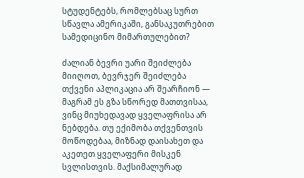სტუდენტებს, რომლებსაც სურთ სწავლა ამერიკაში, განსაკუთრებით სამედიცინო მიმართულებით?

ძალიან ბევრი უარი შეიძლება მიიღოთ, ბევრჯერ შეიძლება თქვენი აპლიკაცია არ შეარჩიონ — მაგრამ ეს გზა სწორედ მათთვისაა, ვინც მიუხედავად ყველაფრისა არ ნებდება. თუ ექიმობა თქვენთვის მოწოდებაა, მიზნად დაისახეთ და აკეთეთ ყველაფერი მისკენ სვლისთვის. მაქსიმალურად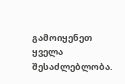გამოიყენეთ ყველა შესაძლებლობა.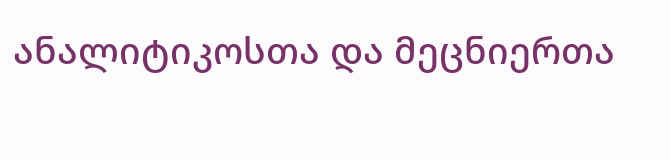ანალიტიკოსთა და მეცნიერთა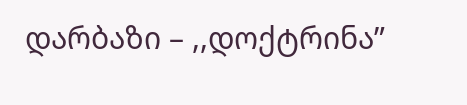დარბაზი – ,,დოქტრინა”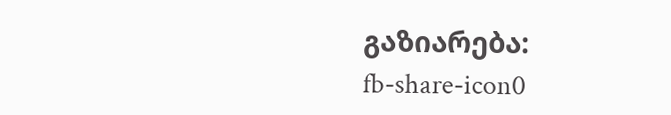გაზიარება:
fb-share-icon0